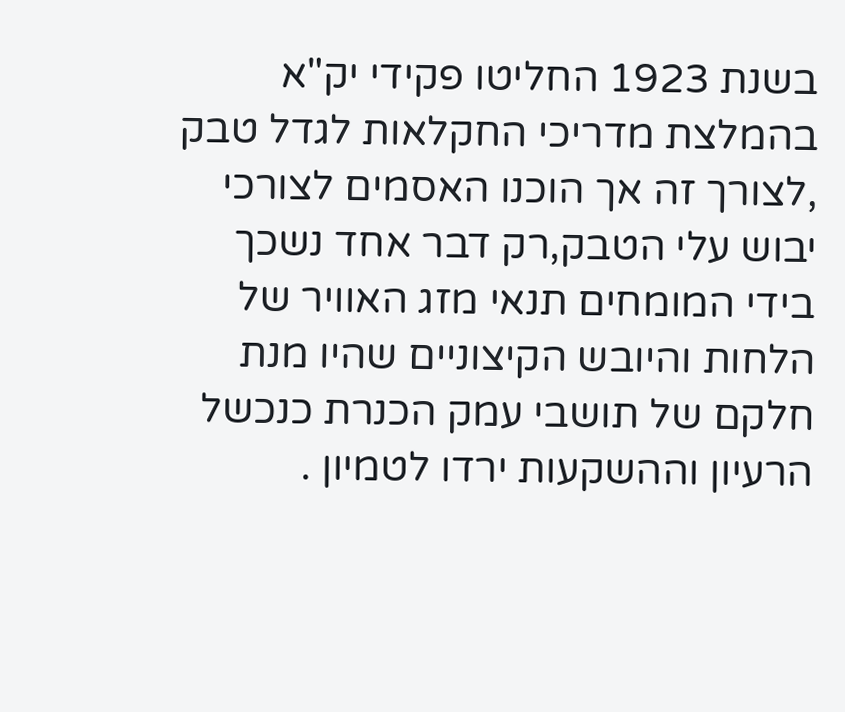בשנת 1923 החליטו פקידי יק"א בהמלצת מדריכי החקלאות לגדל טבק ,לצורך זה אך הוכנו האסמים לצורכי יבוש עלי הטבק,רק דבר אחד נשכך בידי המומחים תנאי מזג האוויר של הלחות והיובש הקיצוניים שהיו מנת חלקם של תושבי עמק הכנרת כנכשל הרעיון וההשקעות ירדו לטמיון .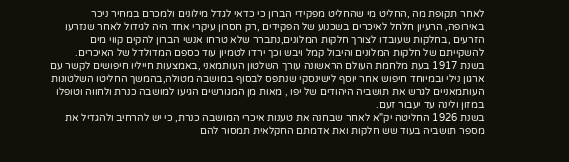לאחר תקופת מה ,החליט מי שהחליט מפקידי הברון כי כדאי לגדל מילונים ולמכרם במחיר ניכר באירופה, הרעיון חלחל לאיכרים בשכנוע של הפקידים ,רק חסרון עיקרי אחד היה לגידול לאחר שנזרעו הזרעים ,בחלקות שעובדו לצורך חלקות המלונים,נתברר שלא טרחו אנשי הברון להקים קווי מים להשקייתם של חלקות המלונים והיבול קמל ויבש וכך ירדו לטמיון עוד כספם המדולדל של האיכרים.
בשנת 1917 בעת מלחמת העולם הראשונה עורך השלטון העותמאני ,באמצעות חייליו חיפושים לקשר עם ארגון נילי ובמיוחד חיפוש אחר יוסף לישינסקי שנתפס לבסוף במושבה מטולה,בהמשך החליטו השלטונות העותמאניים לגרש את תושביה היהודים של יפו , מאות מן המגורשים הגיעו למושבה כנרת ולחווה וטופלו במזון ולינה עד יעבור זעם.
בשנת 1926 החליטה יק"א לאחר שבחנה את טענות איכרי המושבה כנרת, כי יש להרחיב ולהגדיל את מספר תושביה בעוד שש חלקות ואת אדמתם החקלאית תמסור להם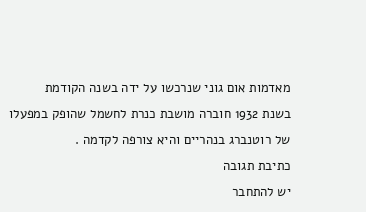מאדמות אום גוני שנרכשו על ידה בשנה הקודמת
בשנת 1932 חוברה מושבת כנרת לחשמל שהופק במפעלו של רוטנברג בנהריים והיא צורפה לקדמה .
כתיבת תגובה
יש להתחבר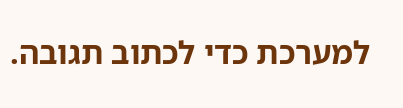למערכת כדי לכתוב תגובה.